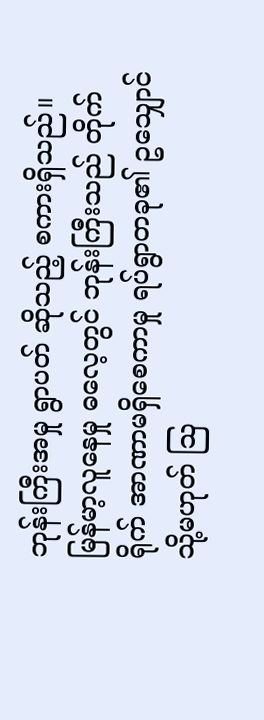ဘုန်းကြီးအမှု ရွာပတ် ဆိုသည့် စကားရှိသည်။ မြန်မာ့လူနေမှု ဓလေ့တွင် ဘုန်းကြီးသည် တိုက်ရိုက် အာဏာမရှိစေကာမှု ရပ်ရွာတခု၏ ဥသျှောင် သို့မဟုတ် ဩ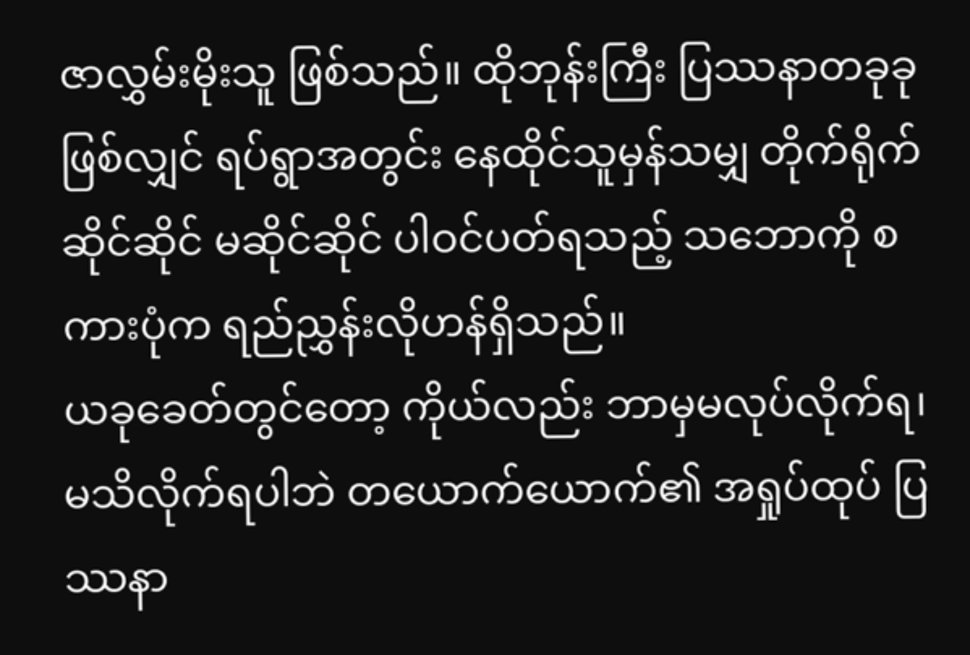ဇာလွှမ်းမိုးသူ ဖြစ်သည်။ ထိုဘုန်းကြီး ပြဿနာတခုခု ဖြစ်လျှင် ရပ်ရွာအတွင်း နေထိုင်သူမှန်သမျှ တိုက်ရိုက်ဆိုင်ဆိုင် မဆိုင်ဆိုင် ပါဝင်ပတ်ရသည့် သဘောကို စကားပုံက ရည်ညွှန်းလိုဟန်ရှိသည်။
ယခုခေတ်တွင်တော့ ကိုယ်လည်း ဘာမှမလုပ်လိုက်ရ၊ မသိလိုက်ရပါဘဲ တယောက်ယောက်၏ အရှုပ်ထုပ် ပြဿနာ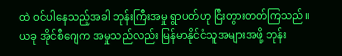ထဲ ဝင်ပါနေသည့်အခါ ဘုန်းကြီးအမှု ရွာပတ်ဟု ငြီးတွားတတ်ကြသည်။
ယခု အိုင်စီဂျေက အမှုသည်လည်း မြန်မာနိုင်ငံသူအများအဖို့ ဘုန်း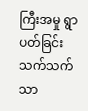ကြီးအမှု ရွာပတ်ခြင်း သက်သက်သာ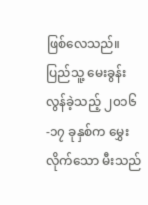ဖြစ်လေသည်။
ပြည်သူ့ မေးခွန်း
လွန်ခဲ့သည့် ၂၀၁၆-၁၇ ခုနှစ်က မွှေးလိုက်သော မီးသည်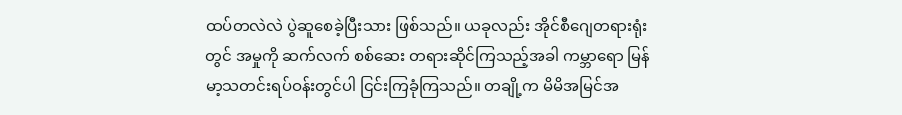ထပ်တလဲလဲ ပွဲဆူစေခဲ့ပြီးသား ဖြစ်သည်။ ယခုလည်း အိုင်စီဂျေတရားရုံးတွင် အမှုကို ဆက်လက် စစ်ဆေး တရားဆိုင်ကြသည့်အခါ ကမ္ဘာရော မြန်မာ့သတင်းရပ်ဝန်းတွင်ပါ ငြင်းကြခုံကြသည်။ တချို့က မိမိအမြင်အ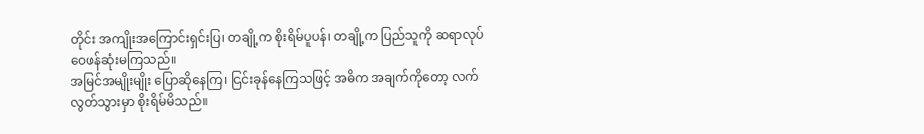တိုင်း အကျိုးအကြောင်းရှင်းပြ၊ တချို့က စိုးရိမ်ပူပန်၊ တချို့က ပြည်သူကို ဆရာလုပ် ဝေဖန်ဆုံးမကြသည်။
အမြင်အမျိုးမျိုး ပြောဆိုနေကြ၊ ငြင်းခုန်နေကြသဖြင့် အဓိက အချက်ကိုတော့ လက်လွတ်သွားမှာ စိုးရိမ်မိသည်။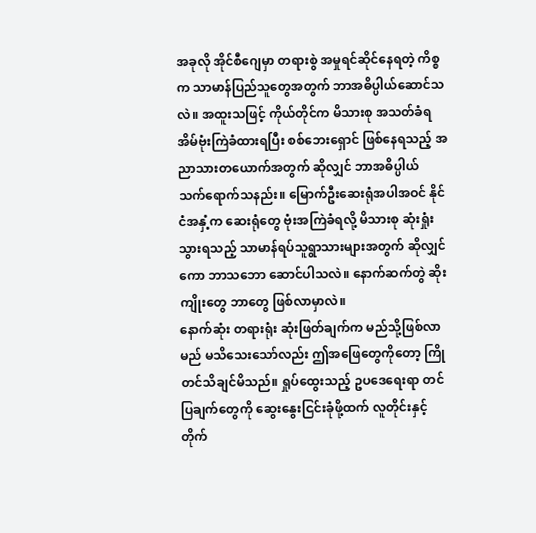အခုလို အိုင်စီဂျေမှာ တရားစွဲ အမှုရင်ဆိုင်နေရတဲ့ ကိစ္စက သာမာန်ပြည်သူတွေအတွက် ဘာအဓိပ္ပါယ်ဆောင်သလဲ။ အထူးသဖြင့် ကိုယ်တိုင်က မိသားစု အသတ်ခံရ အိမ်ဗုံးကြဲခံထားရပြီး စစ်ဘေးရှောင် ဖြစ်နေရသည့် အညာသားတယောက်အတွက် ဆိုလျှင် ဘာအဓိပ္ပါယ် သက်ရောက်သနည်း။ မြောက်ဦးဆေးရုံအပါအဝင် နိုင်ငံအနှံ့က ဆေးရုံတွေ ဗုံးအကြဲခံရလို့ မိသားစု ဆုံးရှုံးသွားရသည့် သာမာန်ရပ်သူရွာသားများအတွက် ဆိုလျှင်ကော ဘာသဘော ဆောင်ပါသလဲ။ နောက်ဆက်တွဲ ဆိုးကျိုးတွေ ဘာတွေ ဖြစ်လာမှာလဲ။
နောက်ဆုံး တရားရုံး ဆုံးဖြတ်ချက်က မည်သို့ဖြစ်လာမည် မသိသေးသော်လည်း ဤအဖြေတွေကိုတော့ ကြိုတင်သိချင်မိသည်။ ရှုပ်ထွေးသည့် ဥပဒေရေးရာ တင်ပြချက်တွေကို ဆွေးနွေးငြင်းခုံဖို့ထက် လူတိုင်းနှင့် တိုက်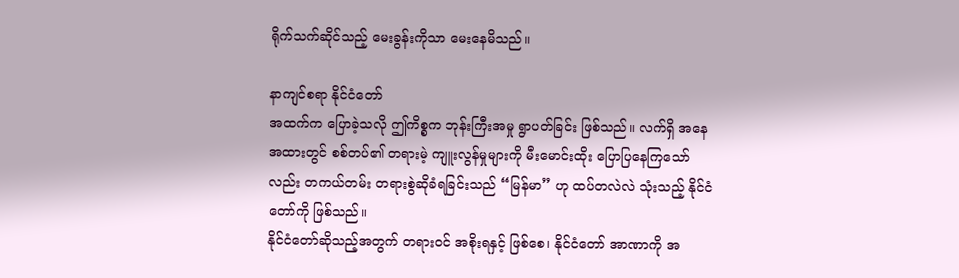ရိုက်သက်ဆိုင်သည့် မေးခွန်းကိုသာ မေးနေမိသည်။

နာကျင်စရာ နိုင်ငံတော်
အထက်က ပြောခဲ့သလို ဤကိစ္စက ဘုန်းကြီးအမှု ရွာပတ်ခြင်း ဖြစ်သည်။ လက်ရှိ အနေအထားတွင် စစ်တပ်၏ တရားမဲ့ ကျူးလွန်မှုများကို မီးမောင်းထိုး ပြောပြနေကြသော်လည်း တကယ်တမ်း တရားစွဲဆိုခံရခြင်းသည် “မြန်မာ” ဟု ထပ်တလဲလဲ သုံးသည့် နိုင်ငံတော်ကို ဖြစ်သည်။
နိုင်ငံတော်ဆိုသည့်အတွက် တရားဝင် အစိုးရနှင့် ဖြစ်စေ၊ နိုင်ငံတော် အာဏာကို အ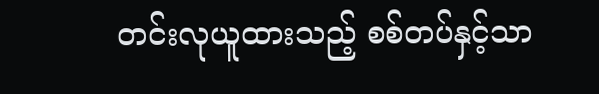တင်းလုယူထားသည့် စစ်တပ်နှင့်သာ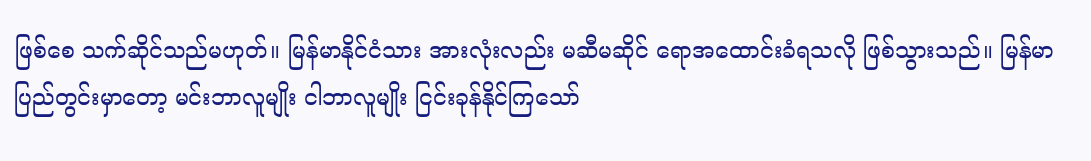ဖြစ်စေ သက်ဆိုင်သည်မဟုတ်။ မြန်မာနိုင်ငံသား အားလုံးလည်း မဆီမဆိုင် ရောအထောင်းခံရသလို ဖြစ်သွားသည်။ မြန်မာပြည်တွင်းမှာတော့ မင်းဘာလူမျိုး ငါဘာလူမျိုး ငြင်းခုန်နိုင်ကြသော်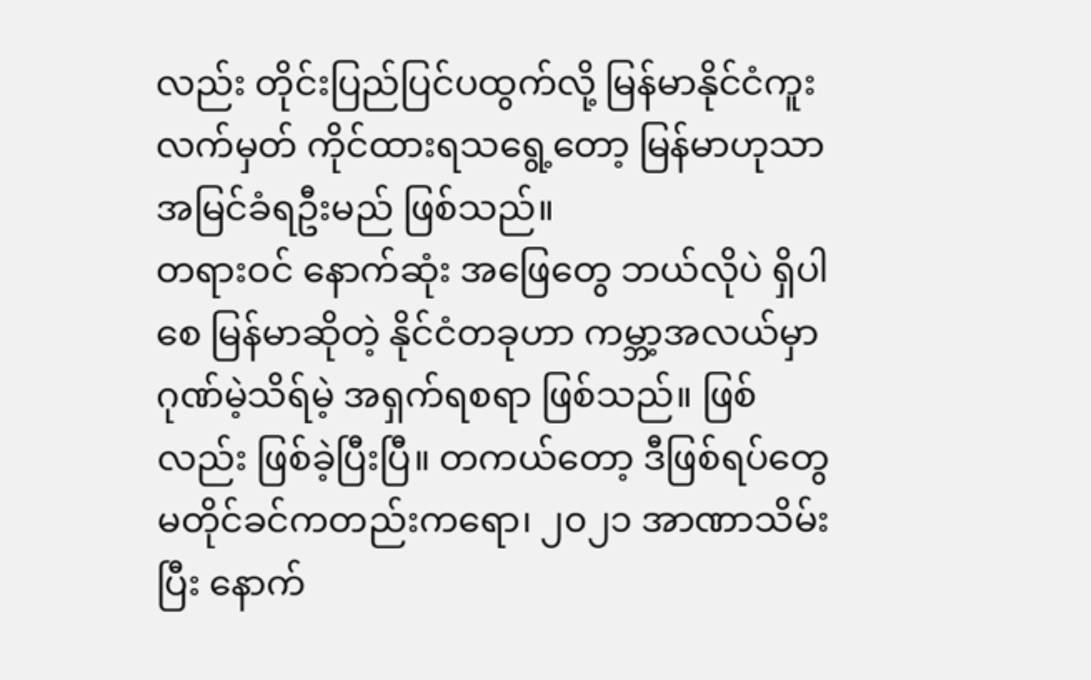လည်း တိုင်းပြည်ပြင်ပထွက်လို့ မြန်မာနိုင်ငံကူးလက်မှတ် ကိုင်ထားရသရွေ့တော့ မြန်မာဟုသာ အမြင်ခံရဦးမည် ဖြစ်သည်။
တရားဝင် နောက်ဆုံး အဖြေတွေ ဘယ်လိုပဲ ရှိပါစေ မြန်မာဆိုတဲ့ နိုင်ငံတခုဟာ ကမ္ဘာ့အလယ်မှာ ဂုဏ်မဲ့သိရ်မဲ့ အရှက်ရစရာ ဖြစ်သည်။ ဖြစ်လည်း ဖြစ်ခဲ့ပြီးပြီ။ တကယ်တော့ ဒီဖြစ်ရပ်တွေ မတိုင်ခင်ကတည်းကရော၊ ၂၀၂၁ အာဏာသိမ်းပြီး နောက်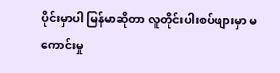ပိုင်းမှာပါ မြန်မာဆိုတာ လူတိုင်းပါးစပ်ဖျားမှာ မကောင်းမှု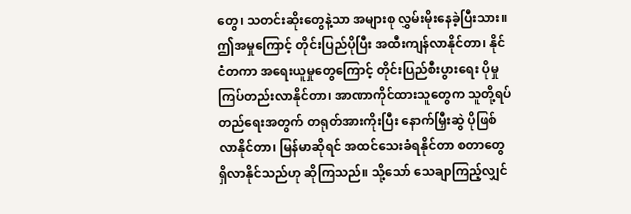တွေ၊ သတင်းဆိုးတွေနဲ့သာ အများစု လွှမ်းမိုးနေခဲ့ပြီးသား။
ဤအမှုကြောင့် တိုင်းပြည်ပိုပြီး အထီးကျန်လာနိုင်တာ၊ နိုင်ငံတကာ အရေးယူမှုတွေကြောင့် တိုင်းပြည်စီးပွားရေး ပိုမှု ကြပ်တည်းလာနိုင်တာ၊ အာဏာကိုင်ထားသူတွေက သူတို့ရပ်တည်ရေးအတွက် တရုတ်အားကိုးပြီး နောက်မြှီးဆွဲ ပိုဖြစ်လာနိုင်တာ၊ မြန်မာဆိုရင် အထင်သေးခံရနိုင်တာ စတာတွေ ရှိလာနိုင်သည်ဟု ဆိုကြသည်။ သို့သော် သေချာကြည့်လျှင်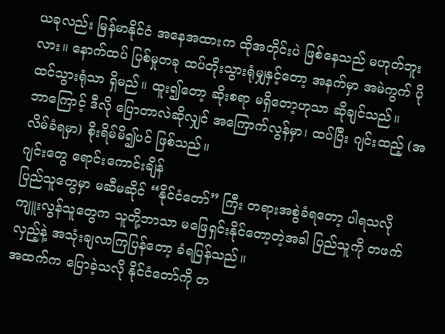ယခုလည်း မြန်မာနိုင်ငံ အနေအထားက ထိုအတိုင်းပဲ ဖြစ်နေသည် မဟုတ်ဘူးလား။ နောက်ထပ် ပြစ်မှုတခု ထပ်တိုးသွားရုံမျှနှင့်တော့ အနက်မှာ အမဲကွက် ပိုထင်သွားရုံသာ ရှိမည်။ ထူး၍တော့ ဆိုးစရာ မရှိတော့ဟုသာ ဆိုချင်သည်။
ဘာကြောင့် ဒီလို ပြောတာလဲဆိုလျှင် အကြောက်လွန်မှာ၊ ထပ်ပြီး ဂျင်းထည့် (အလိမ်ခံရမှာ) စိုးရိမ်မိ၍ပင် ဖြစ်သည်။
ဂျင်းတွေ ရောင်းကောင်းချိန်
ပြည်သူတွေမှာ မဆီမဆိုင် “နိုင်ငံတော်” ကြီး တရားအစွဲခံရတော့ ပါရသလို ကျူးလွန်သူတွေက သူတို့ဘာသာ မဖြေရှင်းနိုင်တော့တဲ့အခါ ပြည်သူကို တဖက်လှည့်နဲ့ အသုံးချလာကြပြန်တော့ ခံရပြန်သည်။
အထက်က ပြောခဲ့သလို နိုင်ငံတော်ကို တ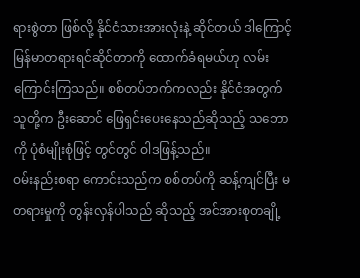ရားစွဲတာ ဖြစ်လို့ နိုင်ငံသားအားလုံးနဲ့ ဆိုင်တယ် ဒါကြောင့် မြန်မာတရားရင်ဆိုင်တာကို ထောက်ခံရမယ်ဟု လမ်းကြောင်းကြသည်။ စစ်တပ်ဘက်ကလည်း နိုင်ငံအတွက် သူတို့က ဦးဆောင် ဖြေရှင်းပေးနေသည်ဆိုသည့် သဘောကို ပုံစံမျိုးစုံဖြင့် တွင်တွင် ဝါဒဖြန့်သည်။
ဝမ်းနည်းစရာ ကောင်းသည်က စစ်တပ်ကို ဆန့်ကျင်ပြီး မတရားမှုကို တွန်းလှန်ပါသည် ဆိုသည့် အင်အားစုတချို့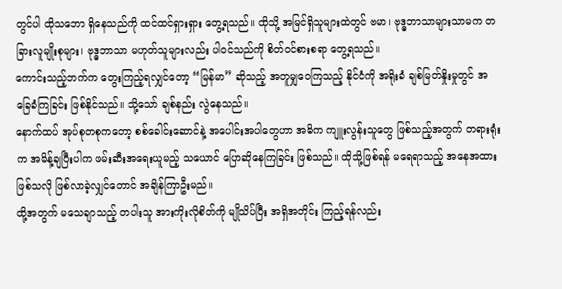တွင်ပါ ထိုသဘော ရှိနေသည်ကို ထင်ထင်ရှားရှား တွေ့ရသည်။ ထိုသို့ အမြင်ရှိသူများထဲတွင် ဗမာ၊ ဗုဒ္ဓဘာသာများသာမက တခြားလူမျိုးစုများ၊ ဗုဒ္ဓဘာသာ မဟုတ်သူများလည်း ပါဝင်သည်ကို စိတ်ဝင်စားစရာ တွေ့ရသည်။
ကောင်းသည့်ဘက်က တွေးကြည့်ရလျှင်တော့ “မြန်မာ” ဆိုသည့် အတူမျှဝေကြသည့် နိုင်ငံကို အရိုးခံ ချစ်မြတ်နှိုးမှုတွင် အခြေခံကြခြင်း ဖြစ်နိုင်သည်။ သို့သော် ချစ်နည်း လွဲနေသည်။
နောက်ထပ် အုပ်စုတစုကတော့ စစ်ခေါင်းဆောင်နဲ့ အပေါင်းအပါတွေဟာ အဓိက ကျူးလွန်းသူတွေ ဖြစ်သည့်အတွက် တရားရုံးက အမိန့်ချပြီးပါက ဖမ်းဆီးအရေးယူမည့် သယောင် ပြောဆိုနေကြခြင်း ဖြစ်သည်။ ထိုသို့ဖြစ်ရန် မရေရာသည့် အနေအထားဖြစ်သလို ဖြစ်လာခဲ့လျှင်တောင် အချိန်ကြာဦးမည်။
ထို့အတွက် မသေချာသည့် တပါးသူ အားကိုးလိုစိတ်ကို မျိုသိပ်ပြီး အရှိအတိုင်း ကြည့်ရန်လည်း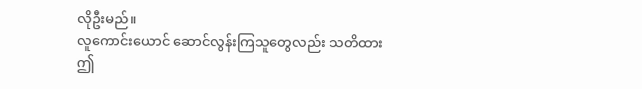လိုဦးမည်။
လူကောင်းယောင် ဆောင်လွန်းကြသူတွေလည်း သတိထား
ဤ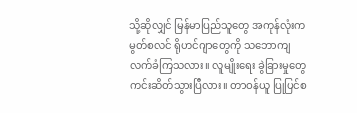သို့ဆိုလျှင် မြန်မာပြည်သူတွေ အကုန်လုံးက မွတ်စလင် ရိုဟင်ဂျာတွေကို သဘောကျ လက်ခံကြသလား။ လူမျိုးရေး ခွဲခြားမှုတွေ ကင်းဆိတ်သွားပြီလား။ တာဝန်ယူ ပြုပြင်စ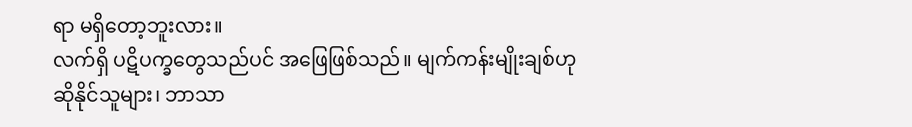ရာ မရှိတော့ဘူးလား။
လက်ရှိ ပဋိပက္ခတွေသည်ပင် အဖြေဖြစ်သည်။ မျက်ကန်းမျိုးချစ်ဟု ဆိုနိုင်သူများ၊ ဘာသာ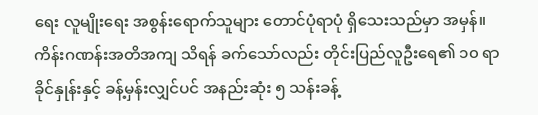ရေး လူမျိုးရေး အစွန်းရောက်သူများ တောင်ပုံရာပုံ ရှိသေးသည်မှာ အမှန်။ ကိန်းဂဏန်းအတိအကျ သိရန် ခက်သော်လည်း တိုင်းပြည်လူဦးရေ၏ ၁၀ ရာခိုင်နှုန်းနှင့် ခန့်မှန်းလျှင်ပင် အနည်းဆုံး ၅ သန်းခန့်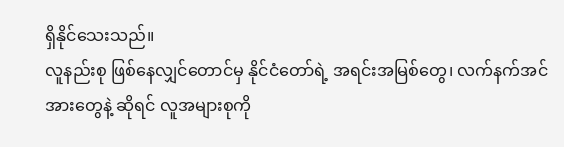ရှိနိုင်သေးသည်။
လူနည်းစု ဖြစ်နေလျှင်တောင်မှ နိုင်ငံတော်ရဲ့ အရင်းအမြစ်တွေ၊ လက်နက်အင်အားတွေနဲ့ ဆိုရင် လူအများစုကို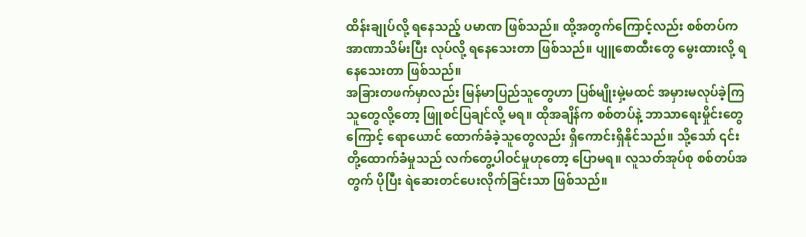ထိန်းချုပ်လို့ ရနေသည့် ပမာဏ ဖြစ်သည်။ ထို့အတွက်ကြောင့်လည်း စစ်တပ်က အာဏာသိမ်းပြီး လုပ်လို့ ရနေသေးတာ ဖြစ်သည်။ ပျူစောထီးတွေ မွေးထားလို့ ရနေသေးတာ ဖြစ်သည်။
အခြားတဖက်မှာလည်း မြန်မာပြည်သူတွေဟာ ပြစ်မျိုးမှဲ့မထင် အမှားမလုပ်ခဲ့ကြသူတွေလို့တော့ ဖြူစင်ပြချင်လို့ မရ။ ထိုအချိန်က စစ်တပ်နဲ့ ဘာသာရေးမှိုင်းတွေကြောင့် ရောယောင် ထောက်ခံခဲ့သူတွေလည်း ရှိကောင်းရှိနိုင်သည်။ သို့သော် ၎င်းတို့ထောက်ခံမှုသည် လက်တွေ့ပါဝင်မှုဟုတော့ ပြောမရ။ လူသတ်အုပ်စု စစ်တပ်အတွက် ပိုပြီး ရဲဆေးတင်ပေးလိုက်ခြင်းသာ ဖြစ်သည်။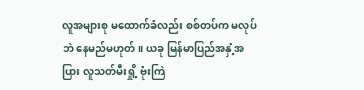လူအများစု မထောက်ခံလည်း စစ်တပ်က မလုပ်ဘဲ နေမည်မဟုတ်။ ယခု မြန်မာပြည်အနှံ့အပြား လူသတ်မီးရှို့ ဗုံးကြဲ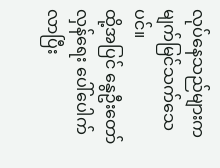လုပ်နေသည်များက မျက်မြင်သက်သေပင်။
ထို့အပြင် နွေဦးတော်လှန်ရေး ပေါ်ပေါက်လာပြီး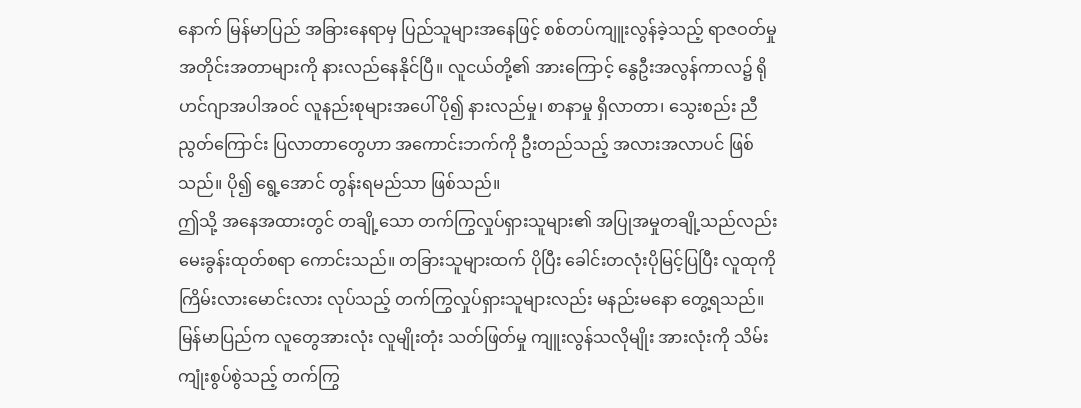နောက် မြန်မာပြည် အခြားနေရာမှ ပြည်သူများအနေဖြင့် စစ်တပ်ကျူးလွန်ခဲ့သည့် ရာဇဝတ်မှု အတိုင်းအတာများကို နားလည်နေနိုင်ပြီ။ လူငယ်တို့၏ အားကြောင့် နွေဦးအလွန်ကာလ၌ ရိုဟင်ဂျာအပါအဝင် လူနည်းစုများအပေါ် ပို၍ နားလည်မှု၊ စာနာမှု ရှိလာတာ၊ သွေးစည်း ညီညွတ်ကြောင်း ပြလာတာတွေဟာ အကောင်းဘက်ကို ဦးတည်သည့် အလားအလာပင် ဖြစ်သည်။ ပို၍ ရွေ့အောင် တွန်းရမည်သာ ဖြစ်သည်။
ဤသို့ အနေအထားတွင် တချို့သော တက်ကြွလှုပ်ရှားသူများ၏ အပြုအမှုတချို့သည်လည်း မေးခွန်းထုတ်စရာ ကောင်းသည်။ တခြားသူများထက် ပိုပြီး ခေါင်းတလုံးပိုမြင့်ပြပြီး လူထုကို ကြိမ်းလားမောင်းလား လုပ်သည့် တက်ကြွလှုပ်ရှားသူများလည်း မနည်းမနော တွေ့ရသည်။
မြန်မာပြည်က လူတွေအားလုံး လူမျိုးတုံး သတ်ဖြတ်မှု ကျူးလွန်သလိုမျိုး အားလုံးကို သိမ်းကျုံးစွပ်စွဲသည့် တက်ကြွ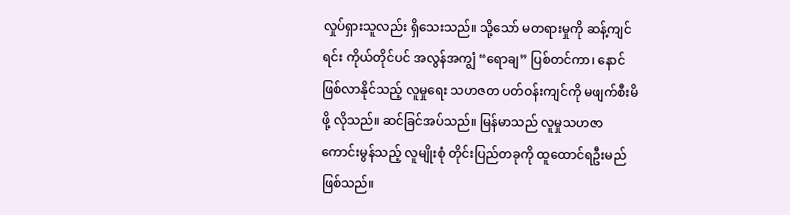လှုပ်ရှားသူလည်း ရှိသေးသည်။ သို့သော် မတရားမှုကို ဆန့်ကျင်ရင်း ကိုယ်တိုင်ပင် အလွန်အကျွံ “ရောချ” ပြစ်တင်ကာ၊ နောင်ဖြစ်လာနိုင်သည့် လူမှုရေး သဟဇတ ပတ်ဝန်းကျင်ကို မဖျက်စီးမိဖို့ လိုသည်။ ဆင်ခြင်အပ်သည်။ မြန်မာသည် လူမှုသဟဇာ ကောင်းမွန်သည့် လူမျိုးစုံ တိုင်းပြည်တခုကို ထူထောင်ရဦးမည် ဖြစ်သည်။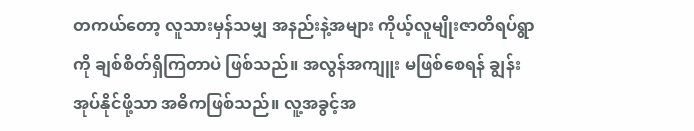တကယ်တော့ လူသားမှန်သမျှ အနည်းနဲ့အများ ကိုယ့်လူမျိုးဇာတိရပ်ရွာကို ချစ်စိတ်ရှိကြတာပဲ ဖြစ်သည်။ အလွန်အကျူး မဖြစ်စေရန် ချွန်းအုပ်နိုင်ဖို့သာ အဓိကဖြစ်သည်။ လူ့အခွင့်အ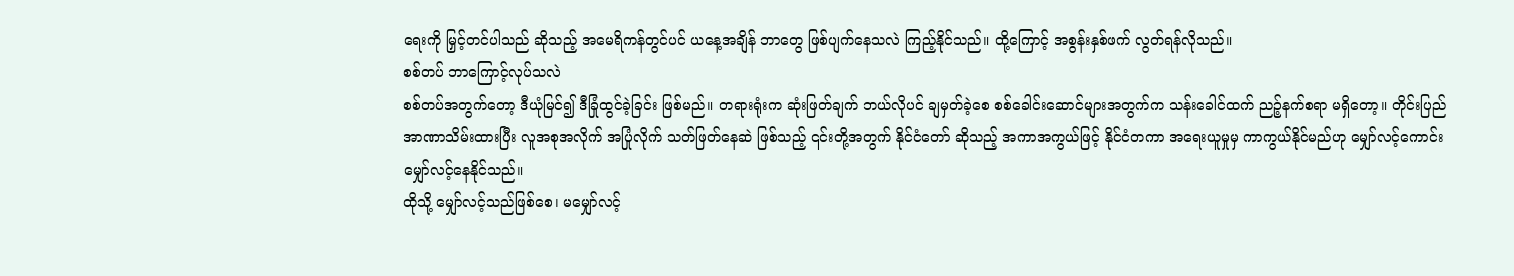ရေးကို မြှင့်တင်ပါသည် ဆိုသည့် အမေရိကန်တွင်ပင် ယနေ့အချိန် ဘာတွေ ဖြစ်ပျက်နေသလဲ ကြည့်နိုင်သည်။ ထို့ကြောင့် အစွန်းနှစ်ဖက် လွတ်ရန်လိုသည်။
စစ်တပ် ဘာကြောင့်လုပ်သလဲ
စစ်တပ်အတွက်တော့ ဒီယုံမြင်၍ ဒီခြုံထွင်ခဲ့ခြင်း ဖြစ်မည်။ တရားရုံးက ဆုံးဖြတ်ချက် ဘယ်လိုပင် ချမှတ်ခဲ့စေ စစ်ခေါင်းဆောင်များအတွက်က သန်းခေါင်ထက် ညဉ့်နက်စရာ မရှိတော့။ တိုင်းပြည်အာဏာသိမ်းထားပြီး လူအစုအလိုက် အပြုံလိုက် သတ်ဖြတ်နေဆဲ ဖြစ်သည့် ၎င်းတို့အတွက် နိုင်ငံတော် ဆိုသည့် အကာအကွယ်ဖြင့် နိုင်ငံတကာ အရေးယူမှုမှ ကာကွယ်နိုင်မည်ဟု မျှော်လင့်ကောင်း မျှော်လင့်နေနိုင်သည်။
ထိုသို့ မျှော်လင့်သည်ဖြစ်စေ၊ မမျှော်လင့်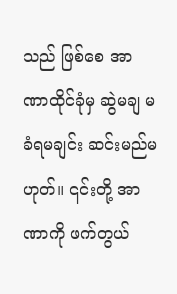သည် ဖြစ်စေ အာဏာထိုင်ခုံမှ ဆွဲမချ မခံရမချင်း ဆင်းမည်မဟုတ်။ ၎င်းတို့ အာဏာကို ဖက်တွယ်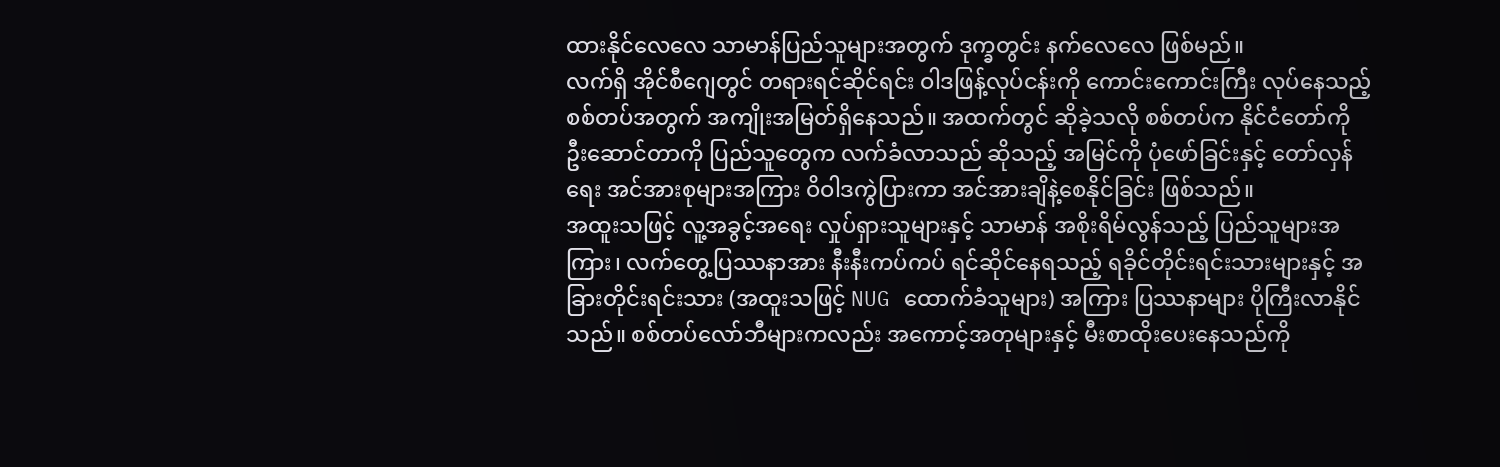ထားနိုင်လေလေ သာမာန်ပြည်သူများအတွက် ဒုက္ခတွင်း နက်လေလေ ဖြစ်မည်။
လက်ရှိ အိုင်စီဂျေတွင် တရားရင်ဆိုင်ရင်း ဝါဒဖြန့်လုပ်ငန်းကို ကောင်းကောင်းကြီး လုပ်နေသည့် စစ်တပ်အတွက် အကျိုးအမြတ်ရှိနေသည်။ အထက်တွင် ဆိုခဲ့သလို စစ်တပ်က နိုင်ငံတော်ကို ဦးဆောင်တာကို ပြည်သူတွေက လက်ခံလာသည် ဆိုသည့် အမြင်ကို ပုံဖော်ခြင်းနှင့် တော်လှန်ရေး အင်အားစုများအကြား ဝိဝါဒကွဲပြားကာ အင်အားချိနဲ့စေနိုင်ခြင်း ဖြစ်သည်။
အထူးသဖြင့် လူ့အခွင့်အရေး လှုပ်ရှားသူများနှင့် သာမာန် အစိုးရိမ်လွန်သည့် ပြည်သူများအကြား၊ လက်တွေ့ပြဿနာအား နီးနီးကပ်ကပ် ရင်ဆိုင်နေရသည့် ရခိုင်တိုင်းရင်းသားများနှင့် အခြားတိုင်းရင်းသား (အထူးသဖြင့် NUG ထောက်ခံသူများ) အကြား ပြဿနာများ ပိုကြီးလာနိုင်သည်။ စစ်တပ်လော်ဘီများကလည်း အကောင့်အတုများနှင့် မီးစာထိုးပေးနေသည်ကို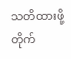သတိထားဖို့ တိုက်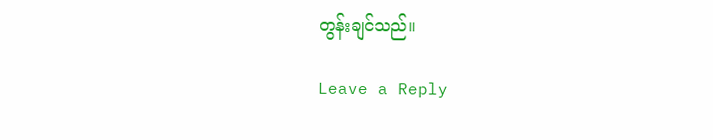တွန်းချင်သည်။

Leave a Reply